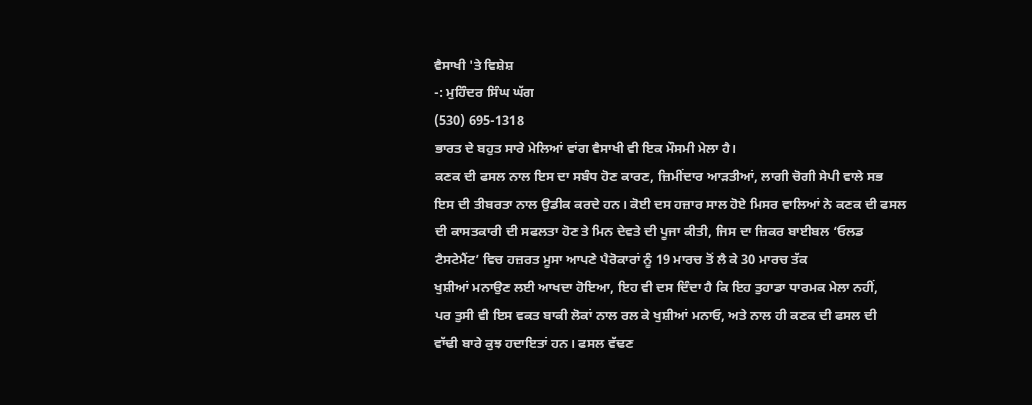ਵੈਸਾਖੀ 'ਤੇ ਵਿਸ਼ੇਸ਼
-: ਮੁਹਿੰਦਰ ਸਿੰਘ ਘੱਗ
(530) 695-1318
ਭਾਰਤ ਦੇ ਬਹੁਤ ਸਾਰੇ ਮੇਲਿਆਂ ਵਾਂਗ ਵੈਸਾਖੀ ਵੀ ਇਕ ਮੌਸਮੀ ਮੇਲਾ ਹੈ।
ਕਣਕ ਦੀ ਫਸਲ ਨਾਲ ਇਸ ਦਾ ਸਬੰਧ ਹੋਣ ਕਾਰਣ, ਜ਼ਿਮੀਂਦਾਰ ਆੜਤੀਆਂ, ਲਾਗੀ ਚੋਗੀ ਸੇਪੀ ਵਾਲੇ ਸਭ
ਇਸ ਦੀ ਤੀਬਰਤਾ ਨਾਲ ਉਡੀਕ ਕਰਦੇ ਹਨ। ਕੋਈ ਦਸ ਹਜ਼ਾਰ ਸਾਲ ਹੋਏ ਮਿਸਰ ਵਾਲਿਆਂ ਨੇ ਕਣਕ ਦੀ ਫਸਲ
ਦੀ ਕਾਸਤਕਾਰੀ ਦੀ ਸਫਲਤਾ ਹੋਣ ਤੇ ਮਿਨ ਦੇਵਤੇ ਦੀ ਪੂਜਾ ਕੀਤੀ, ਜਿਸ ਦਾ ਜ਼ਿਕਰ ਬਾਈਬਲ ‘ਓਲਡ
ਟੈਸਟੇਮੈਂਟ’ ਵਿਚ ਹਜ਼ਰਤ ਮੂਸਾ ਆਪਣੇ ਪੈਰੋਕਾਰਾਂ ਨੂੰ 19 ਮਾਰਚ ਤੋਂ ਲੈ ਕੇ 30 ਮਾਰਚ ਤੱਕ
ਖੁਸ਼ੀਆਂ ਮਨਾਉਣ ਲਈ ਆਖਦਾ ਹੋਇਆ, ਇਹ ਵੀ ਦਸ ਦਿੰਦਾ ਹੈ ਕਿ ਇਹ ਤੁਹਾਡਾ ਧਾਰਮਕ ਮੇਲਾ ਨਹੀਂ,
ਪਰ ਤੁਸੀ ਵੀ ਇਸ ਵਕਤ ਬਾਕੀ ਲੋਕਾਂ ਨਾਲ ਰਲ ਕੇ ਖੁਸ਼ੀਆਂ ਮਨਾਓ, ਅਤੇ ਨਾਲ ਹੀ ਕਣਕ ਦੀ ਫਸਲ ਦੀ
ਵਾੱਢੀ ਬਾਰੇ ਕੁਝ ਹਦਾਇਤਾਂ ਹਨ। ਫਸਲ ਵੱਢਣ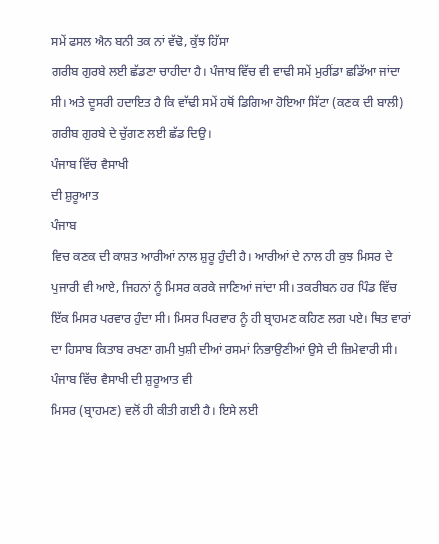ਸਮੇਂ ਫਸਲ ਐਨ ਬਨੀ ਤਕ ਨਾਂ ਵੱਢੋ, ਕੁੱਝ ਹਿੱਸਾ
ਗਰੀਬ ਗੁਰਬੇ ਲਈ ਛੱਡਣਾ ਚਾਹੀਦਾ ਹੈ। ਪੰਜਾਬ ਵਿੱਚ ਵੀ ਵਾਢੀ ਸਮੇਂ ਮੁਰੀਂਡਾ ਛਡਿੱਆ ਜਾਂਦਾ
ਸੀ। ਅਤੇ ਦੂਸਰੀ ਹਦਾਇਤ ਹੈ ਕਿ ਵਾੱਢੀ ਸਮੇਂ ਹਥੋਂ ਡਿਗਿਆ ਹੋਇਆ ਸਿੱਟਾ (ਕਣਕ ਦੀ ਬਾਲੀ)
ਗਰੀਬ ਗੁਰਬੇ ਦੇ ਚੁੱਗਣ ਲਈ ਛੱਡ ਦਿਉ।
ਪੰਜਾਬ ਵਿੱਚ ਵੈਸਾਖੀ
ਦੀ ਸ਼ੁਰੂਆਤ
ਪੰਜਾਬ
ਵਿਚ ਕਣਕ ਦੀ ਕਾਸ਼ਤ ਆਰੀਆਂ ਨਾਲ ਸ਼ੁਰੂ ਹੁੰਦੀ ਹੈ। ਆਰੀਆਂ ਦੇ ਨਾਲ ਹੀ ਕੁਝ ਮਿਸਰ ਦੇ
ਪੁਜਾਰੀ ਵੀ ਆਏ, ਜਿਹਨਾਂ ਨੂੰ ਮਿਸਰ ਕਰਕੇ ਜਾਣਿਆਂ ਜਾਂਦਾ ਸੀ। ਤਕਰੀਬਨ ਹਰ ਪਿੰਡ ਵਿੱਚ
ਇੱਕ ਮਿਸਰ ਪਰਵਾਰ ਹੁੰਦਾ ਸੀ। ਮਿਸਰ ਪਿਰਵਾਰ ਨੂੰ ਹੀ ਬ੍ਰਾਹਮਣ ਕਹਿਣ ਲਗ ਪਏ। ਥਿਤ ਵਾਰਾਂ
ਦਾ ਹਿਸਾਬ ਕਿਤਾਬ ਰਖਣਾ ਗਮੀ ਖੁਸ਼ੀ ਦੀਆਂ ਰਸਮਾਂ ਨਿਭਾਉਣੀਆਂ ਉਸੇ ਦੀ ਜ਼ਿਮੇਵਾਰੀ ਸੀ।
ਪੰਜਾਬ ਵਿੱਚ ਵੈਸਾਖੀ ਦੀ ਸ਼ੁਰੂਆਤ ਵੀ
ਮਿਸਰ (ਬ੍ਰਾਹਮਣ) ਵਲੋਂ ਹੀ ਕੀਤੀ ਗਈ ਹੈ। ਇਸੇ ਲਈ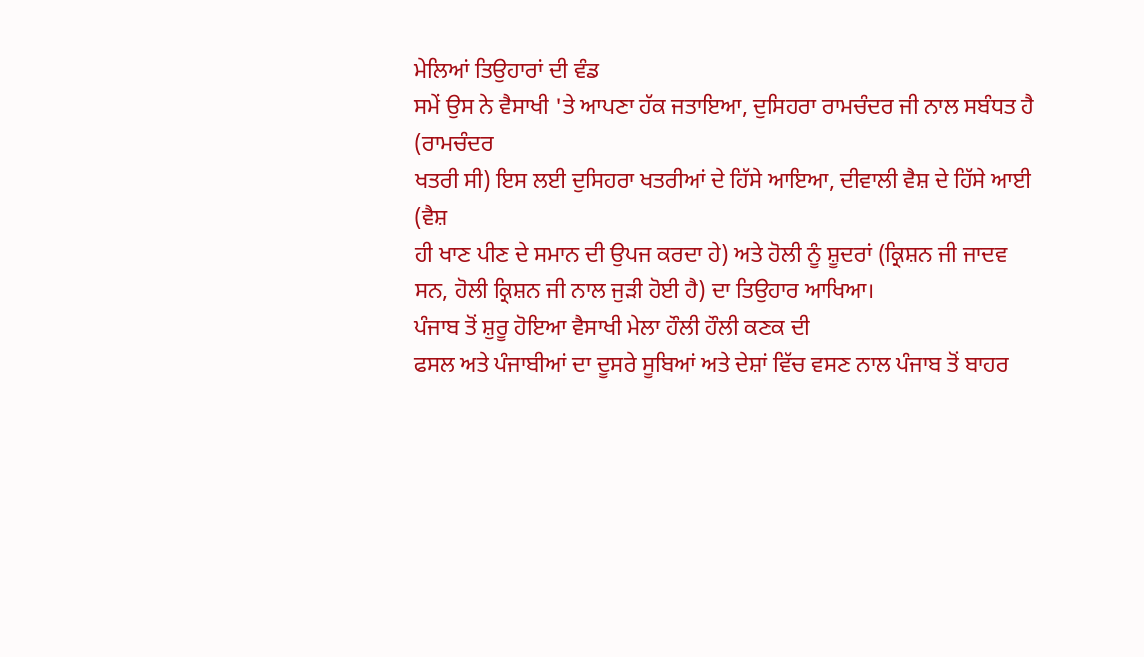ਮੇਲਿਆਂ ਤਿਉਹਾਰਾਂ ਦੀ ਵੰਡ
ਸਮੇਂ ਉਸ ਨੇ ਵੈਸਾਖੀ 'ਤੇ ਆਪਣਾ ਹੱਕ ਜਤਾਇਆ, ਦੁਸਿਹਰਾ ਰਾਮਚੰਦਰ ਜੀ ਨਾਲ ਸਬੰਧਤ ਹੈ (ਰਾਮਚੰਦਰ
ਖਤਰੀ ਸੀ) ਇਸ ਲਈ ਦੁਸਿਹਰਾ ਖਤਰੀਆਂ ਦੇ ਹਿੱਸੇ ਆਇਆ, ਦੀਵਾਲੀ ਵੈਸ਼ ਦੇ ਹਿੱਸੇ ਆਈ (ਵੈਸ਼
ਹੀ ਖਾਣ ਪੀਣ ਦੇ ਸਮਾਨ ਦੀ ਉਪਜ ਕਰਦਾ ਹੇ) ਅਤੇ ਹੋਲੀ ਨੂੰ ਸ਼ੂਦਰਾਂ (ਕ੍ਰਿਸ਼ਨ ਜੀ ਜਾਦਵ
ਸਨ, ਹੋਲੀ ਕ੍ਰਿਸ਼ਨ ਜੀ ਨਾਲ ਜੁੜੀ ਹੋਈ ਹੈ) ਦਾ ਤਿਉਹਾਰ ਆਖਿਆ।
ਪੰਜਾਬ ਤੋਂ ਸ਼ੁਰੂ ਹੋਇਆ ਵੈਸਾਖੀ ਮੇਲਾ ਹੌਲੀ ਹੌਲੀ ਕਣਕ ਦੀ
ਫਸਲ ਅਤੇ ਪੰਜਾਬੀਆਂ ਦਾ ਦੂਸਰੇ ਸੂਬਿਆਂ ਅਤੇ ਦੇਸ਼ਾਂ ਵਿੱਚ ਵਸਣ ਨਾਲ ਪੰਜਾਬ ਤੋਂ ਬਾਹਰ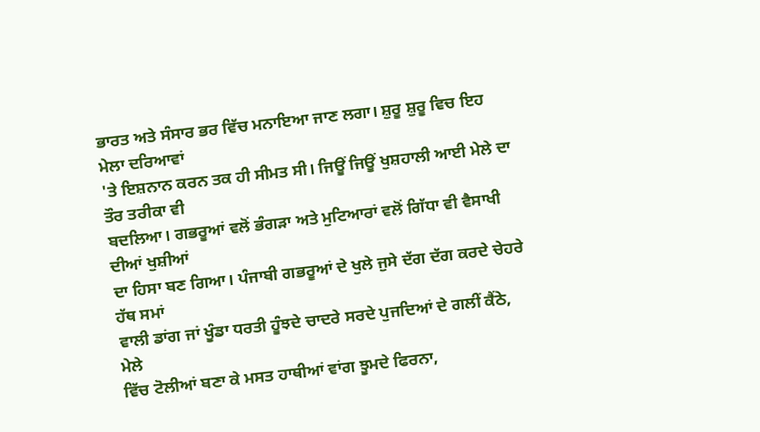ਭਾਰਤ ਅਤੇ ਸੰਸਾਰ ਭਰ ਵਿੱਚ ਮਨਾਇਆ ਜਾਣ ਲਗਾ। ਸ਼ੁਰੂ ਸ਼ੁਰੂ ਵਿਚ ਇਹ ਮੇਲਾ ਦਰਿਆਵਾਂ
'ਤੇ ਇਸ਼ਨਾਨ ਕਰਨ ਤਕ ਹੀ ਸੀਮਤ ਸੀ। ਜਿਊਂ ਜਿਊਂ ਖੁਸ਼ਹਾਲੀ ਆਈ ਮੇਲੇ ਦਾ ਤੌਰ ਤਰੀਕਾ ਵੀ
ਬਦਲਿਆ। ਗਭਰੂਆਂ ਵਲੋਂ ਭੰਗੜਾ ਅਤੇ ਮੁਟਿਆਰਾਂ ਵਲੋਂ ਗਿੱਧਾ ਵੀ ਵੈਸਾਖੀ ਦੀਆਂ ਖੁਸ਼ੀਆਂ
ਦਾ ਹਿਸਾ ਬਣ ਗਿਆ। ਪੰਜਾਬੀ ਗਭਰੂਆਂ ਦੇ ਖੁਲੇ ਜੁਸੇ ਦੱਗ ਦੱਗ ਕਰਦੇ ਚੇਹਰੇ ਹੱਥ ਸਮਾਂ
ਵਾਲੀ ਡਾਂਗ ਜਾਂ ਖੂੰਡਾ ਧਰਤੀ ਹੂੰਝਦੇ ਚਾਦਰੇ ਸਰਦੇ ਪੁਜਦਿਆਂ ਦੇ ਗਲੀਂ ਕੈਂਠੇ, ਮੇਲੇ
ਵਿੱਚ ਟੋਲੀਆਂ ਬਣਾ ਕੇ ਮਸਤ ਹਾਥੀਆਂ ਵਾਂਗ ਝੂਮਦੇ ਫਿਰਨਾ,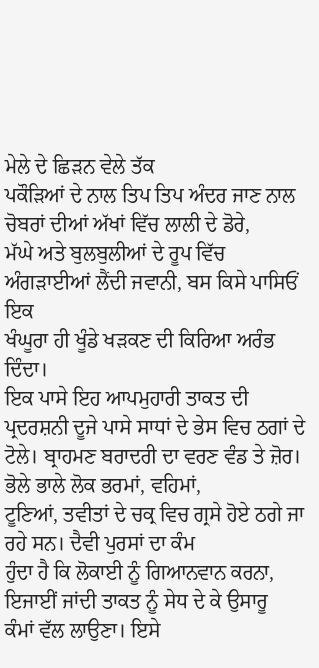ਮੇਲੇ ਦੇ ਛਿੜਨ ਵੇਲੇ ਤੱਕ
ਪਕੌੜਿਆਂ ਦੇ ਨਾਲ ਤਿਪ ਤਿਪ ਅੰਦਰ ਜਾਣ ਨਾਲ ਚੋਬਰਾਂ ਦੀਆਂ ਅੱਖਾਂ ਵਿੱਚ ਲਾਲੀ ਦੇ ਡੋਰੇ,
ਮੱਘੇ ਅਤੇ ਬੁਲਬੁਲੀਆਂ ਦੇ ਰੂਪ ਵਿੱਚ ਅੰਗੜਾਈਆਂ ਲੈਂਦੀ ਜਵਾਨੀ, ਬਸ ਕਿਸੇ ਪਾਸਿਓਂ ਇਕ
ਖੰਘੂਰਾ ਹੀ ਖੂੰਡੇ ਖੜਕਣ ਦੀ ਕਿਰਿਆ ਅਰੰਭ ਦਿੰਦਾ।
ਇਕ ਪਾਸੇ ਇਹ ਆਪਮੁਹਾਰੀ ਤਾਕਤ ਦੀ ਪ੍ਰਦਰਸ਼ਨੀ ਦੂਜੇ ਪਾਸੇ ਸਾਧਾਂ ਦੇ ਭੇਸ ਵਿਚ ਠਗਾਂ ਦੇ
ਟੋਲੇ। ਬ੍ਰਾਹਮਣ ਬਰਾਦਰੀ ਦਾ ਵਰਣ ਵੰਡ ਤੇ ਜ਼ੋਰ। ਭੋਲੇ ਭਾਲੇ ਲੋਕ ਭਰਮਾਂ, ਵਹਿਮਾਂ,
ਟੂਣਿਆਂ, ਤਵੀਤਾਂ ਦੇ ਚਕ੍ਰ ਵਿਚ ਗ੍ਰਸੇ ਹੋਏ ਠਗੇ ਜਾ ਰਹੇ ਸਨ। ਦੈਵੀ ਪੁਰਸਾਂ ਦਾ ਕੰਮ
ਹੁੰਦਾ ਹੈ ਕਿ ਲੋਕਾਈ ਨੂੰ ਗਿਆਨਵਾਨ ਕਰਨਾ, ਇਜਾਈਂ ਜਾਂਦੀ ਤਾਕਤ ਨੂੰ ਸੇਧ ਦੇ ਕੇ ਉਸਾਰੂ
ਕੰਮਾਂ ਵੱਲ ਲਾਉਣਾ। ਇਸੇ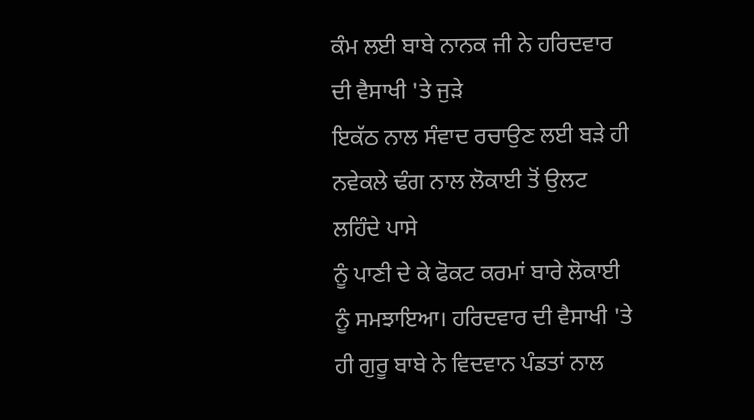ਕੰਮ ਲਈ ਬਾਬੇ ਨਾਨਕ ਜੀ ਨੇ ਹਰਿਦਵਾਰ ਦੀ ਵੈਸਾਖੀ 'ਤੇ ਜੁੜੇ
ਇਕੱਠ ਨਾਲ ਸੰਵਾਦ ਰਚਾਉਣ ਲਈ ਬੜੇ ਹੀ ਨਵੇਕਲੇ ਢੰਗ ਨਾਲ ਲੋਕਾਈ ਤੋਂ ਉਲਟ ਲਹਿੰਦੇ ਪਾਸੇ
ਨੂੰ ਪਾਣੀ ਦੇ ਕੇ ਫੋਕਟ ਕਰਮਾਂ ਬਾਰੇ ਲੋਕਾਈ ਨੂੰ ਸਮਝਾਇਆ। ਹਰਿਦਵਾਰ ਦੀ ਵੈਸਾਖੀ 'ਤੇ
ਹੀ ਗੁਰੂ ਬਾਬੇ ਨੇ ਵਿਦਵਾਨ ਪੰਡਤਾਂ ਨਾਲ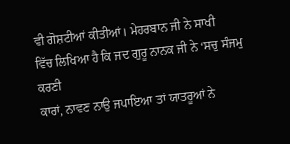ਵੀ ਗੋਸ਼ਟੀਆਂ ਕੀਤੀਆਂ। ਮੇਹਰਬਾਨ ਜੀ ਨੇ ਸਾਖੀ
ਵਿੱਚ ਲਿਖਿਆ ਹੈ ਕਿ ਜਦ ਗੁਰੂ ਨਾਨਕ ਜੀ ਨੇ ‘ਸਚੁ ਸੰਜਮੁ ਕਰਣੀ
ਕਾਰਾਂ, ਨਾਵਣ ਨਾਉ ਜਪਾਇਆ ਤਾਂ ਯਾਤਰੂਆਂ ਨੇ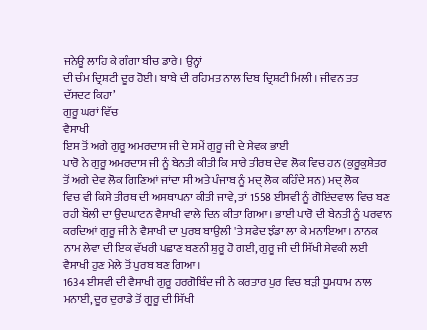ਜਨੇਊ ਲਾਹਿ ਕੇ ਗੰਗਾ ਬੀਚ ਡਾਰੇ। ਉਨ੍ਹਾਂ
ਦੀ ਚੰਮ ਦ੍ਰਿਸ਼ਟੀ ਦੂਰ ਹੋਈ। ਬਾਬੇ ਦੀ ਰਹਿਮਤ ਨਾਲ ਦਿਬ ਦ੍ਰਿਸ਼ਟੀ ਮਿਲੀ। ਜੀਵਨ ਤਤ
ਦੱਸਦਟ ਕਿਹਾ’
ਗੁਰੂ ਘਰਾਂ ਵਿੱਚ
ਵੈਸਾਖੀ
ਇਸ ਤੋਂ ਅਗੇ ਗੁਰੂ ਅਮਰਦਾਸ ਜੀ ਦੇ ਸਮੇਂ ਗੁਰੂ ਜੀ ਦੇ ਸੇਵਕ ਭਾਈ
ਪਾਰੋ ਨੇ ਗੁਰੂ ਅਮਰਦਾਸ ਜੀ ਨੂੰ ਬੇਨਤੀ ਕੀਤੀ ਕਿ ਸਾਰੇ ਤੀਰਥ ਦੇਵ ਲੋਕ ਵਿਚ ਹਨ (ਕੁਰੂਕੁਸ਼ੇਤਰ
ਤੋਂ ਅਗੇ ਦੇਵ ਲੋਕ ਗਿਣਿਆਂ ਜਾਂਦਾ ਸੀ ਅਤੇ ਪੰਜਾਬ ਨੂੰ ਮਦ੍ ਲੋਕ ਕਹਿੰਦੇ ਸਨ) ਮਦ੍ ਲੋਕ
ਵਿਚ ਵੀ ਕਿਸੇ ਤੀਰਥ ਦੀ ਅਸਥਾਪਨਾ ਕੀਤੀ ਜਾਵੇ, ਤਾਂ 1558 ਈਸਵੀ ਨੂੰ ਗੋਇਂਦਵਾਲ ਵਿਚ ਬਣ
ਰਹੀ ਬੌਲੀ ਦਾ ਉਦਘਾਟਨ ਵੈਸਾਖੀ ਵਾਲੇ ਦਿਨ ਕੀਤਾ ਗਿਆ। ਭਾਈ ਪਾਰੋ ਦੀ ਬੇਨਤੀ ਨੂੰ ਪਰਵਾਨ
ਕਰਦਿਆਂ ਗੁਰੂ ਜੀ ਨੇ ਵੈਸਾਖੀ ਦਾ ਪੁਰਬ ਬਾਉਲੀ 'ਤੇ ਸਫੇਦ ਝੰਡਾ ਲਾ ਕੇ ਮਨਾਇਆ। ਨਾਨਕ
ਨਾਮ ਲੇਵਾ ਦੀ ਇਕ ਵੱਖਰੀ ਪਛਾਣ ਬਣਨੀ ਸ਼ੁਰੂ ਹੋ ਗਈ, ਗੁਰੂ ਜੀ ਦੀ ਸਿੱਖੀ ਸੇਵਕੀ ਲਈ
ਵੈਸਾਖੀ ਹੁਣ ਮੇਲੇ ਤੋਂ ਪੁਰਬ ਬਣ ਗਿਆ।
1634 ਈਸਵੀ ਦੀ ਵੈਸਾਖੀ ਗੁਰੂ ਹਰਗੋਬਿੰਦ ਜੀ ਨੇ ਕਰਤਾਰ ਪੁਰ ਵਿਚ ਬੜੀ ਧੂਮਧਾਮ ਨਾਲ
ਮਨਾਈ, ਦੂਰ ਦੁਰਾਡੇ ਤੋਂ ਗੂਰੂ ਦੀ ਸਿੱਖੀ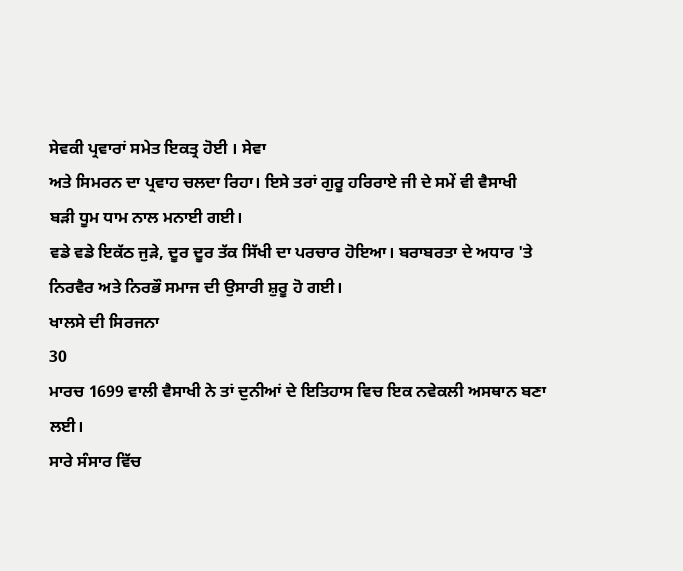ਸੇਵਕੀ ਪ੍ਰਵਾਰਾਂ ਸਮੇਤ ਇਕਤ੍ਰ ਹੋਈ । ਸੇਵਾ
ਅਤੇ ਸਿਮਰਨ ਦਾ ਪ੍ਰਵਾਹ ਚਲਦਾ ਰਿਹਾ। ਇਸੇ ਤਰਾਂ ਗੁਰੂ ਹਰਿਰਾਏ ਜੀ ਦੇ ਸਮੇਂ ਵੀ ਵੈਸਾਖੀ
ਬੜੀ ਧੂਮ ਧਾਮ ਨਾਲ ਮਨਾਈ ਗਈ।
ਵਡੇ ਵਡੇ ਇਕੱਠ ਜੁੜੇ, ਦੂਰ ਦੂਰ ਤੱਕ ਸਿੱਖੀ ਦਾ ਪਰਚਾਰ ਹੋਇਆ। ਬਰਾਬਰਤਾ ਦੇ ਅਧਾਰ 'ਤੇ
ਨਿਰਵੈਰ ਅਤੇ ਨਿਰਭੌ ਸਮਾਜ ਦੀ ਉਸਾਰੀ ਸ਼ੁਰੂ ਹੋ ਗਈ।
ਖਾਲਸੇ ਦੀ ਸਿਰਜਨਾ
30
ਮਾਰਚ 1699 ਵਾਲੀ ਵੈਸਾਖੀ ਨੇ ਤਾਂ ਦੁਨੀਆਂ ਦੇ ਇਤਿਹਾਸ ਵਿਚ ਇਕ ਨਵੇਕਲੀ ਅਸਥਾਨ ਬਣਾ ਲਈ।
ਸਾਰੇ ਸੰਸਾਰ ਵਿੱਚ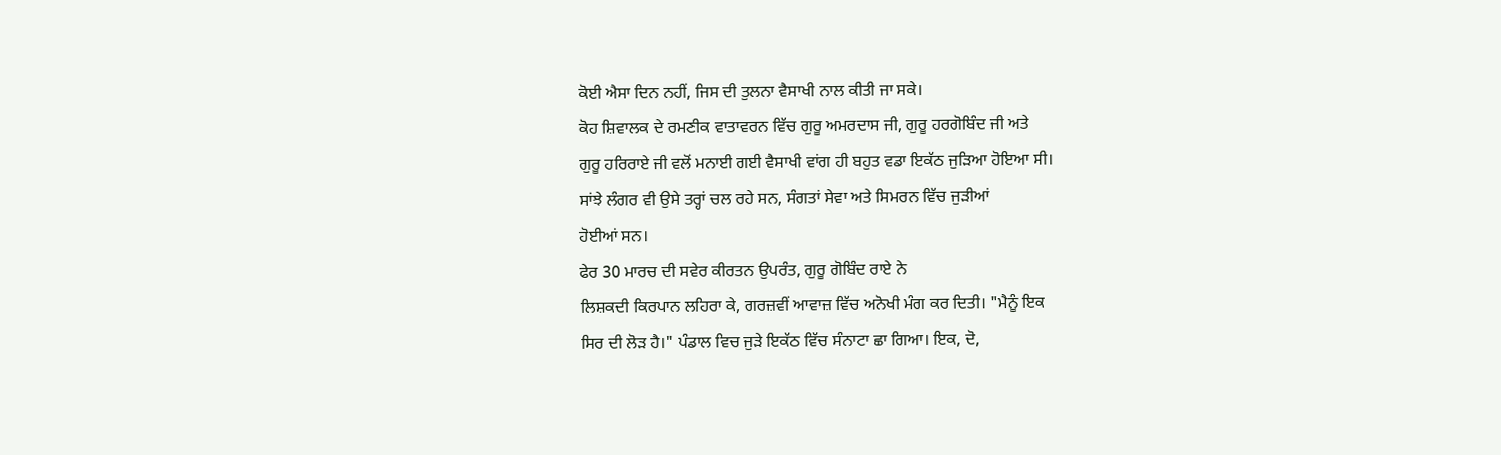ਕੋਈ ਐਸਾ ਦਿਨ ਨਹੀਂ, ਜਿਸ ਦੀ ਤੁਲਨਾ ਵੈਸਾਖੀ ਨਾਲ ਕੀਤੀ ਜਾ ਸਕੇ।
ਕੋਹ ਸ਼ਿਵਾਲਕ ਦੇ ਰਮਣੀਕ ਵਾਤਾਵਰਨ ਵਿੱਚ ਗੁਰੂ ਅਮਰਦਾਸ ਜੀ, ਗੁਰੂ ਹਰਗੋਬਿੰਦ ਜੀ ਅਤੇ
ਗੁਰੂ ਹਰਿਰਾਏ ਜੀ ਵਲੋਂ ਮਨਾਈ ਗਈ ਵੈਸਾਖੀ ਵਾਂਗ ਹੀ ਬਹੁਤ ਵਡਾ ਇਕੱਠ ਜੁੜਿਆ ਹੋਇਆ ਸੀ।
ਸਾਂਝੇ ਲੰਗਰ ਵੀ ਉਸੇ ਤਰ੍ਹਾਂ ਚਲ ਰਹੇ ਸਨ, ਸੰਗਤਾਂ ਸੇਵਾ ਅਤੇ ਸਿਮਰਨ ਵਿੱਚ ਜੁੜੀਆਂ
ਹੋਈਆਂ ਸਨ।
ਫੇਰ 30 ਮਾਰਚ ਦੀ ਸਵੇਰ ਕੀਰਤਨ ਉਪਰੰਤ, ਗੁਰੂ ਗੋਬਿੰਦ ਰਾਏ ਨੇ
ਲਿਸ਼ਕਦੀ ਕਿਰਪਾਨ ਲਹਿਰਾ ਕੇ, ਗਰਜ਼ਵੀਂ ਆਵਾਜ਼ ਵਿੱਚ ਅਨੋਖੀ ਮੰਗ ਕਰ ਦਿਤੀ। "ਮੈਨੂੰ ਇਕ
ਸਿਰ ਦੀ ਲੋੜ ਹੈ।" ਪੰਡਾਲ ਵਿਚ ਜੁੜੇ ਇਕੱਠ ਵਿੱਚ ਸੰਨਾਟਾ ਛਾ ਗਿਆ। ਇਕ, ਦੋ,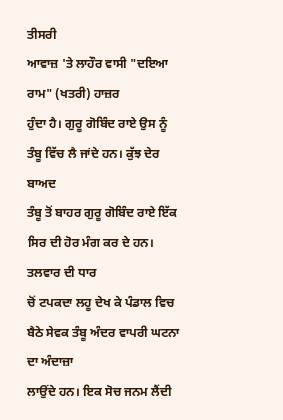ਤੀਸਰੀ
ਆਵਾਜ਼ 'ਤੇ ਲਾਹੌਰ ਵਾਸੀ "ਦਇਆ ਰਾਮ" (ਖਤਰੀ) ਹਾਜ਼ਰ
ਹੁੰਦਾ ਹੈ। ਗੁਰੂ ਗੋਬਿੰਦ ਰਾਏ ਉਸ ਨੂੰ ਤੰਬੂ ਵਿੱਚ ਲੈ ਜਾਂਦੇ ਹਨ। ਕੁੱਝ ਦੇਰ ਬਾਅਦ
ਤੰਬੂ ਤੋਂ ਬਾਹਰ ਗੁਰੂ ਗੋਬਿੰਦ ਰਾਏ ਇੱਕ ਸਿਰ ਦੀ ਹੋਰ ਮੰਗ ਕਰ ਦੇ ਹਨ। ਤਲਵਾਰ ਦੀ ਧਾਰ
ਚੋਂ ਟਪਕਦਾ ਲਹੂ ਦੇਖ ਕੇ ਪੰਡਾਲ ਵਿਚ ਬੈਠੇ ਸੇਵਕ ਤੰਬੂ ਅੰਦਰ ਵਾਪਰੀ ਘਟਨਾ ਦਾ ਅੰਦਾਜ਼ਾ
ਲਾਉਂਦੇ ਹਨ। ਇਕ ਸੋਚ ਜਨਮ ਲੈਂਦੀ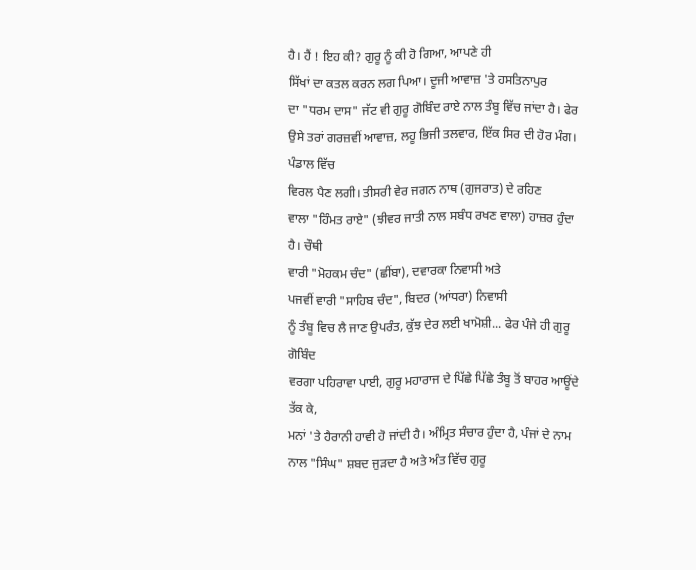ਹੈ। ਹੈਂ ! ਇਹ ਕੀ? ਗੁਰੂ ਨੂੰ ਕੀ ਹੋ ਗਿਆ, ਆਪਣੇ ਹੀ
ਸਿੱਖਾਂ ਦਾ ਕਤਲ ਕਰਨ ਲਗ ਪਿਆ। ਦੂਜੀ ਆਵਾਜ਼ 'ਤੇ ਹਸਤਿਨਾਪੁਰ
ਦਾ "ਧਰਮ ਦਾਸ" ਜੱਟ ਵੀ ਗੁਰੂ ਗੋਬਿੰਦ ਰਾਏ ਨਾਲ ਤੰਬੂ ਵਿੱਚ ਜਾਂਦਾ ਹੈ। ਫੇਰ
ਉਸੇ ਤਰਾਂ ਗਰਜ਼ਵੀਂ ਆਵਾਜ਼, ਲਹੂ ਭਿਜੀ ਤਲਵਾਰ, ਇੱਕ ਸਿਰ ਦੀ ਹੋਰ ਮੰਗ। ਪੰਡਾਲ ਵਿੱਚ
ਵਿਰਲ ਪੈਣ ਲਗੀ। ਤੀਸਰੀ ਵੇਰ ਜਗਨ ਨਾਥ (ਗੁਜਰਾਤ) ਦੇ ਰਹਿਣ
ਵਾਲਾ "ਹਿੰਮਤ ਰਾਏ" (ਝੀਵਰ ਜਾਤੀ ਨਾਲ ਸਬੰਧ ਰਖਣ ਵਾਲਾ) ਹਾਜ਼ਰ ਹੁੰਦਾ ਹੈ। ਚੌਥੀ
ਵਾਰੀ "ਮੋਹਕਮ ਚੰਦ" (ਛੀਂਬਾ), ਦਵਾਰਕਾ ਨਿਵਾਸੀ ਅਤੇ
ਪਜਵੀਂ ਵਾਰੀ "ਸਾਹਿਬ ਚੰਦ", ਬਿਦਰ (ਆਂਧਰਾ) ਨਿਵਾਸੀ
ਨੂੰ ਤੰਬੂ ਵਿਚ ਲੈ ਜਾਣ ਉਪਰੰਤ, ਕੁੱਝ ਦੇਰ ਲਈ ਖਾਮੋਸ਼ੀ... ਫੇਰ ਪੰਜੇ ਹੀ ਗੁਰੂ ਗੋਬਿੰਦ
ਵਰਗਾ ਪਹਿਰਾਵਾ ਪਾਈ, ਗੁਰੂ ਮਹਾਰਾਜ ਦੇ ਪਿੱਛੇ ਪਿੱਛੇ ਤੰਬੂ ਤੋਂ ਬਾਹਰ ਆਊਂਦੇ ਤੱਕ ਕੇ,
ਮਨਾਂ 'ਤੇ ਹੈਰਾਨੀ ਹਾਵੀ ਹੋ ਜਾਂਦੀ ਹੈ। ਅੰਮ੍ਰਿਤ ਸੰਚਾਰ ਹੁੰਦਾ ਹੈ, ਪੰਜਾਂ ਦੇ ਨਾਮ
ਨਾਲ "ਸਿੰਘ" ਸ਼ਬਦ ਜੁੜਦਾ ਹੈ ਅਤੇ ਅੰਤ ਵਿੱਚ ਗੁਰੂ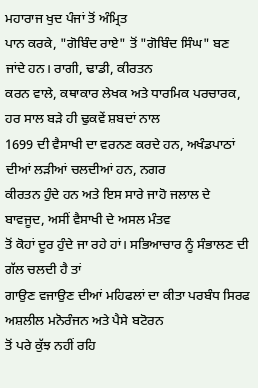ਮਹਾਰਾਜ ਖੁਦ ਪੰਜਾਂ ਤੋਂ ਅੰਮ੍ਰਿਤ
ਪਾਨ ਕਰਕੇ, "ਗੋਬਿੰਦ ਰਾਏ" ਤੋਂ "ਗੋਬਿੰਦ ਸਿੰਘ" ਬਣ ਜਾਂਦੇ ਹਨ। ਰਾਗੀ, ਢਾਡੀ, ਕੀਰਤਨ
ਕਰਨ ਵਾਲੇ, ਕਥਾਕਾਰ ਲੇਖਕ ਅਤੇ ਧਾਰਮਿਕ ਪਰਚਾਰਕ, ਹਰ ਸਾਲ ਬੜੇ ਹੀ ਢੁਕਵੇਂ ਸ਼ਬਦਾਂ ਨਾਲ
1699 ਦੀ ਵੈਸਾਖੀ ਦਾ ਵਰਨਣ ਕਰਦੇ ਹਨ, ਅਖੰਡਪਾਠਾਂ ਦੀਆਂ ਲੜੀਆਂ ਚਲਦੀਆਂ ਹਨ, ਨਗਰ
ਕੀਰਤਨ ਹੁੰਦੇ ਹਨ ਅਤੇ ਇਸ ਸਾਰੇ ਜਾਹੋ ਜਲਾਲ ਦੇ ਬਾਵਜੂਦ, ਅਸੀਂ ਵੈਸਾਖੀ ਦੇ ਅਸਲ ਮੰਤਵ
ਤੋਂ ਕੋਹਾਂ ਦੂਰ ਹੁੰਦੇ ਜਾ ਰਹੇ ਹਾਂ। ਸਭਿਆਚਾਰ ਨੂੰ ਸੰਭਾਲਣ ਦੀ ਗੱਲ ਚਲਦੀ ਹੈ ਤਾਂ
ਗਾਉਣ ਵਜਾਉਣ ਦੀਆਂ ਮਹਿਫਲਾਂ ਦਾ ਕੀਤਾ ਪਰਬੰਧ ਸਿਰਫ ਅਸ਼ਲੀਲ ਮਨੋਰੰਜਨ ਅਤੇ ਪੈਸੇ ਬਟੋਰਨ
ਤੋਂ ਪਰੇ ਕੁੱਝ ਨਹੀਂ ਰਹਿ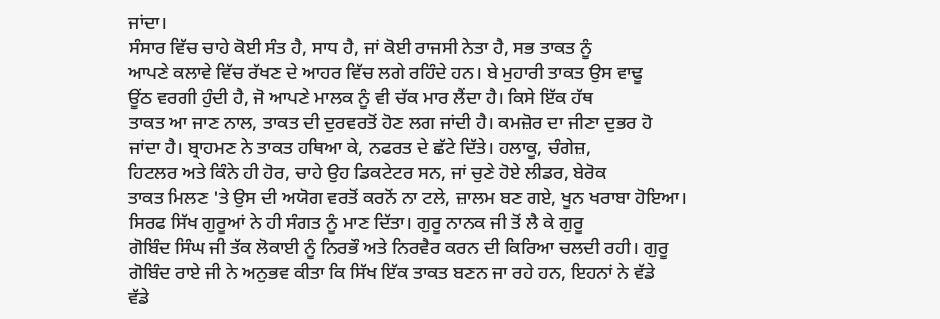ਜਾਂਦਾ।
ਸੰਸਾਰ ਵਿੱਚ ਚਾਹੇ ਕੋਈ ਸੰਤ ਹੈ, ਸਾਧ ਹੈ, ਜਾਂ ਕੋਈ ਰਾਜਸੀ ਨੇਤਾ ਹੈ, ਸਭ ਤਾਕਤ ਨੂੰ
ਆਪਣੇ ਕਲਾਵੇ ਵਿੱਚ ਰੱਖਣ ਦੇ ਆਹਰ ਵਿੱਚ ਲਗੇ ਰਹਿੰਦੇ ਹਨ। ਬੇ ਮੁਹਾਰੀ ਤਾਕਤ ਉਸ ਵਾਢੂ
ਊਂਠ ਵਰਗੀ ਹੁੰਦੀ ਹੈ, ਜੋ ਆਪਣੇ ਮਾਲਕ ਨੂੰ ਵੀ ਚੱਕ ਮਾਰ ਲੈਂਦਾ ਹੈ। ਕਿਸੇ ਇੱਕ ਹੱਥ
ਤਾਕਤ ਆ ਜਾਣ ਨਾਲ, ਤਾਕਤ ਦੀ ਦੁਰਵਰਤੋਂ ਹੋਣ ਲਗ ਜਾਂਦੀ ਹੈ। ਕਮਜ਼ੋਰ ਦਾ ਜੀਣਾ ਦੁਭਰ ਹੋ
ਜਾਂਦਾ ਹੈ। ਬ੍ਰਾਹਮਣ ਨੇ ਤਾਕਤ ਹਥਿਆ ਕੇ, ਨਫਰਤ ਦੇ ਛੱਟੇ ਦਿੱਤੇ। ਹਲਾਕੂ, ਚੰਗੇਜ਼,
ਹਿਟਲਰ ਅਤੇ ਕਿੰਨੇ ਹੀ ਹੋਰ, ਚਾਹੇ ਉਹ ਡਿਕਟੇਟਰ ਸਨ, ਜਾਂ ਚੁਣੇ ਹੋਏ ਲੀਡਰ, ਬੇਰੋਕ
ਤਾਕਤ ਮਿਲਣ 'ਤੇ ਉਸ ਦੀ ਅਯੋਗ ਵਰਤੋਂ ਕਰਨੋਂ ਨਾ ਟਲੇ, ਜ਼ਾਲਮ ਬਣ ਗਏ, ਖੂਨ ਖਰਾਬਾ ਹੋਇਆ।
ਸਿਰਫ ਸਿੱਖ ਗੁਰੂਆਂ ਨੇ ਹੀ ਸੰਗਤ ਨੂੰ ਮਾਣ ਦਿੱਤਾ। ਗੁਰੂ ਨਾਨਕ ਜੀ ਤੋਂ ਲੈ ਕੇ ਗੁਰੂ
ਗੋਬਿੰਦ ਸਿੰਘ ਜੀ ਤੱਕ ਲੋਕਾਈ ਨੂੰ ਨਿਰਭੌ ਅਤੇ ਨਿਰਵੈਰ ਕਰਨ ਦੀ ਕਿਰਿਆ ਚਲਦੀ ਰਹੀ। ਗੁਰੂ
ਗੋਬਿੰਦ ਰਾਏ ਜੀ ਨੇ ਅਨੁਭਵ ਕੀਤਾ ਕਿ ਸਿੱਖ ਇੱਕ ਤਾਕਤ ਬਣਨ ਜਾ ਰਹੇ ਹਨ, ਇਹਨਾਂ ਨੇ ਵੱਡੇ
ਵੱਡੇ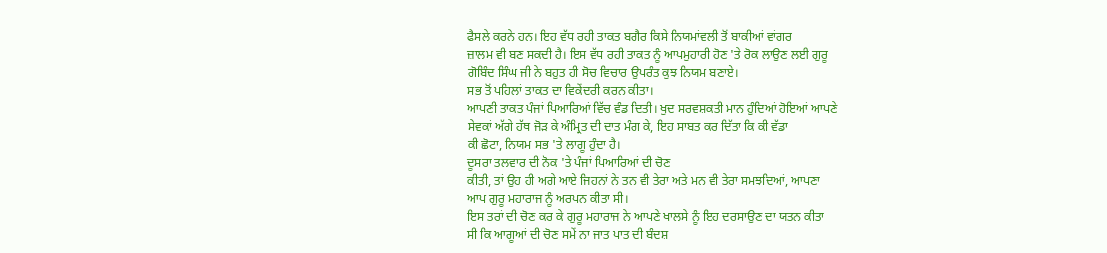ਫੈਸਲੇ ਕਰਨੇ ਹਨ। ਇਹ ਵੱਧ ਰਹੀ ਤਾਕਤ ਬਗੈਰ ਕਿਸੇ ਨਿਯਮਾਂਵਲੀ ਤੋਂ ਬਾਕੀਆਂ ਵਾਂਗਰ
ਜ਼ਾਲਮ ਵੀ ਬਣ ਸਕਦੀ ਹੈ। ਇਸ ਵੱਧ ਰਹੀ ਤਾਕਤ ਨੂੰ ਆਪਮੁਹਾਰੀ ਹੋਣ 'ਤੇ ਰੋਕ ਲਾਉਣ ਲਈ ਗੁਰੂ
ਗੋਬਿੰਦ ਸਿੰਘ ਜੀ ਨੇ ਬਹੁਤ ਹੀ ਸੋਚ ਵਿਚਾਰ ਉਪਰੰਤ ਕੁਝ ਨਿਯਮ ਬਣਾਏ।
ਸਭ ਤੋਂ ਪਹਿਲਾਂ ਤਾਕਤ ਦਾ ਵਿਕੇਂਦਰੀ ਕਰਨ ਕੀਤਾ।
ਆਪਣੀ ਤਾਕਤ ਪੰਜਾਂ ਪਿਆਰਿਆਂ ਵਿੱਚ ਵੰਡ ਦਿਤੀ। ਖੁਦ ਸਰਵਸ਼ਕਤੀ ਮਾਨ ਹੁੰਦਿਆਂ ਹੋਇਆਂ ਆਪਣੇ
ਸੇਵਕਾਂ ਅੱਗੇ ਹੱਥ ਜੋੜ ਕੇ ਅੰਮ੍ਰਿਤ ਦੀ ਦਾਤ ਮੰਗ ਕੇ, ਇਹ ਸਾਬਤ ਕਰ ਦਿੱਤਾ ਕਿ ਕੀ ਵੱਡਾ
ਕੀ ਛੋਟਾ, ਨਿਯਮ ਸਭ 'ਤੇ ਲਾਗੂ ਹੁੰਦਾ ਹੈ।
ਦੂਸਰਾ ਤਲਵਾਰ ਦੀ ਨੋਕ 'ਤੇ ਪੰਜਾਂ ਪਿਆਰਿਆਂ ਦੀ ਚੋਣ
ਕੀਤੀ, ਤਾਂ ਉਹ ਹੀ ਅਗੇ ਆਏ ਜਿਹਨਾਂ ਨੇ ਤਨ ਵੀ ਤੇਰਾ ਅਤੇ ਮਨ ਵੀ ਤੇਰਾ ਸਮਝਦਿਆਂ, ਆਪਣਾ
ਆਪ ਗੁਰੂ ਮਹਾਰਾਜ ਨੂੰ ਅਰਪਨ ਕੀਤਾ ਸੀ।
ਇਸ ਤਰਾਂ ਦੀ ਚੋਣ ਕਰ ਕੇ ਗੁਰੂ ਮਹਾਰਾਜ ਨੇ ਆਪਣੇ ਖਾਲਸੇ ਨੂੰ ਇਹ ਦਰਸਾਉਣ ਦਾ ਯਤਨ ਕੀਤਾ
ਸੀ ਕਿ ਆਗੂਆਂ ਦੀ ਚੋਣ ਸਮੇਂ ਨਾ ਜਾਤ ਪਾਤ ਦੀ ਬੰਦਸ਼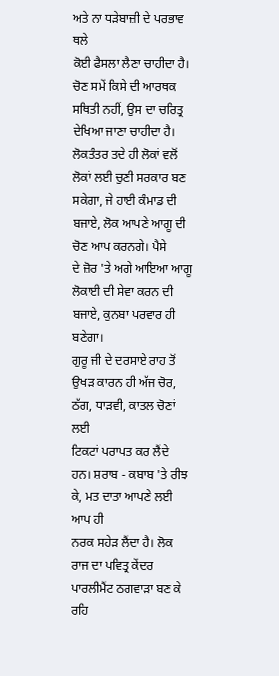ਅਤੇ ਨਾ ਧੜੇਬਾਜ਼ੀ ਦੇ ਪਰਭਾਵ ਥਲੇ
ਕੋਈ ਫੈਸਲਾ ਲੈਣਾ ਚਾਹੀਦਾ ਹੈ। ਚੋਣ ਸਮੇਂ ਕਿਸੇ ਦੀ ਆਰਥਕ ਸਥਿਤੀ ਨਹੀਂ, ਉਸ ਦਾ ਚਰਿਤ੍ਰ
ਦੇਖਿਆ ਜਾਣਾ ਚਾਹੀਦਾ ਹੈ। ਲੋਕਤੰਤਰ ਤਦੇ ਹੀ ਲੋਕਾਂ ਵਲੋਂ ਲੋਕਾਂ ਲਈ ਚੁਣੀ ਸਰਕਾਰ ਬਣ
ਸਕੇਗਾ, ਜੇ ਹਾਈ ਕੰਮਾਡ ਦੀ ਬਜਾਏ, ਲੋਕ ਆਪਣੇ ਆਗੂ ਦੀ ਚੋਣ ਆਪ ਕਰਨਗੇ। ਪੈਸੇ
ਦੇ ਜ਼ੋਰ 'ਤੇ ਅਗੇ ਆਇਆ ਆਗੂ ਲੋਕਾਈ ਦੀ ਸੇਵਾ ਕਰਨ ਦੀ ਬਜਾਏ, ਕੁਨਬਾ ਪਰਵਾਰ ਹੀ ਬਣੇਗਾ।
ਗੁਰੂ ਜੀ ਦੇ ਦਰਸਾਏ ਰਾਹ ਤੋਂ ਉਖੜ ਕਾਰਨ ਹੀ ਅੱਜ ਚੋਰ, ਠੱਗ, ਧਾੜਵੀ, ਕਾਤਲ ਚੋਣਾਂ ਲਈ
ਟਿਕਟਾਂ ਪਰਾਪਤ ਕਰ ਲੈਂਦੇ ਹਨ। ਸ਼ਰਾਬ - ਕਬਾਬ 'ਤੇ ਰੀਝ ਕੇ, ਮਤ ਦਾਤਾ ਆਪਣੇ ਲਈ ਆਪ ਹੀ
ਨਰਕ ਸਹੇੜ ਲੈਂਦਾ ਹੈ। ਲੋਕ ਰਾਜ ਦਾ ਪਵਿਤ੍ਰ ਕੇਂਦਰ ਪਾਰਲੀਮੈਂਟ ਠਗਵਾੜਾ ਬਣ ਕੇ ਰਹਿ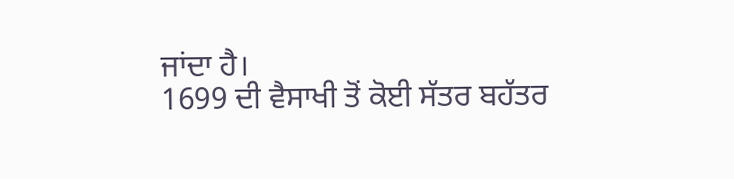ਜਾਂਦਾ ਹੈ।
1699 ਦੀ ਵੈਸਾਖੀ ਤੋਂ ਕੋਈ ਸੱਤਰ ਬਹੱਤਰ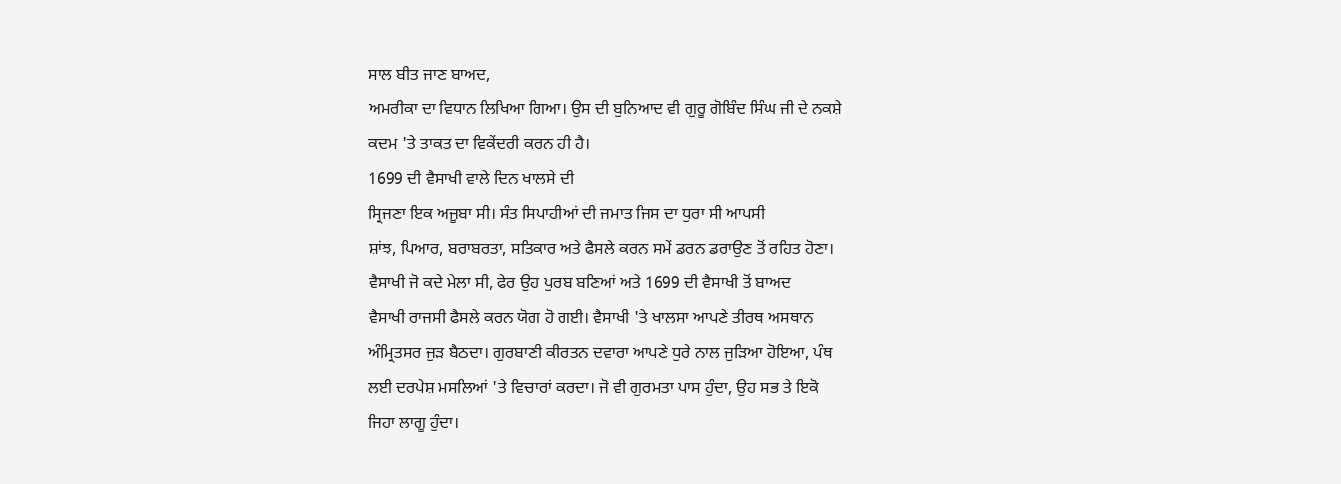ਸਾਲ ਬੀਤ ਜਾਣ ਬਾਅਦ,
ਅਮਰੀਕਾ ਦਾ ਵਿਧਾਨ ਲਿਖਿਆ ਗਿਆ। ਉਸ ਦੀ ਬੁਨਿਆਦ ਵੀ ਗੁਰੂ ਗੋਬਿੰਦ ਸਿੰਘ ਜੀ ਦੇ ਨਕਸ਼ੇ
ਕਦਮ 'ਤੇ ਤਾਕਤ ਦਾ ਵਿਕੇਂਦਰੀ ਕਰਨ ਹੀ ਹੈ।
1699 ਦੀ ਵੈਸਾਖੀ ਵਾਲੇ ਦਿਨ ਖਾਲਸੇ ਦੀ
ਸ੍ਰਿਜਣਾ ਇਕ ਅਜੂਬਾ ਸੀ। ਸੰਤ ਸਿਪਾਹੀਆਂ ਦੀ ਜਮਾਤ ਜਿਸ ਦਾ ਧੁਰਾ ਸੀ ਆਪਸੀ
ਸ਼ਾਂਝ, ਪਿਆਰ, ਬਰਾਬਰਤਾ, ਸਤਿਕਾਰ ਅਤੇ ਫੈਸਲੇ ਕਰਨ ਸਮੇਂ ਡਰਨ ਡਰਾਉਣ ਤੋਂ ਰਹਿਤ ਹੋਣਾ।
ਵੈਸਾਖੀ ਜੋ ਕਦੇ ਮੇਲਾ ਸੀ, ਫੇਰ ਉਹ ਪੁਰਬ ਬਣਿਆਂ ਅਤੇ 1699 ਦੀ ਵੈਸਾਖੀ ਤੋਂ ਬਾਅਦ
ਵੈਸਾਖੀ ਰਾਜਸੀ ਫੈਸਲੇ ਕਰਨ ਯੋਗ ਹੋ ਗਈ। ਵੈਸਾਖੀ 'ਤੇ ਖਾਲਸਾ ਆਪਣੇ ਤੀਰਥ ਅਸਥਾਨ
ਅੰਮ੍ਰਿਤਸਰ ਜੁੜ ਬੈਠਦਾ। ਗੁਰਬਾਣੀ ਕੀਰਤਨ ਦਵਾਰਾ ਆਪਣੇ ਧੁਰੇ ਨਾਲ ਜੁੜਿਆ ਹੋਇਆ, ਪੰਥ
ਲਈ ਦਰਪੇਸ਼ ਮਸਲਿਆਂ 'ਤੇ ਵਿਚਾਰਾਂ ਕਰਦਾ। ਜੋ ਵੀ ਗੁਰਮਤਾ ਪਾਸ ਹੁੰਦਾ, ਉਹ ਸਭ ਤੇ ਇਕੋ
ਜਿਹਾ ਲਾਗੂ ਹੁੰਦਾ।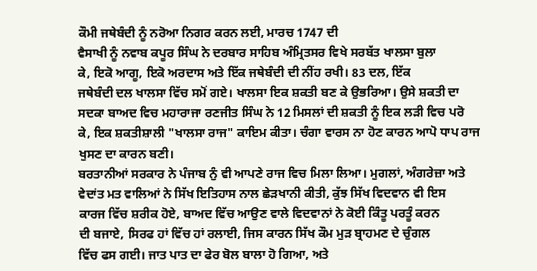ਕੌਮੀ ਜਥੇਬੰਦੀ ਨੂੰ ਨਰੋਆ ਨਿਗਰ ਕਰਨ ਲਈ, ਮਾਰਚ 1747 ਦੀ
ਵੈਸਾਖੀ ਨੂੰ ਨਵਾਬ ਕਪੂਰ ਸਿੰਘ ਨੇ ਦਰਬਾਰ ਸਾਹਿਬ ਅੰਮ੍ਰਿਤਸਰ ਵਿਖੇ ਸਰਬੱਤ ਖਾਲਸਾ ਬੁਲਾ
ਕੇ, ਇਕੋ ਆਗੂ, ਇਕੋ ਅਰਦਾਸ ਅਤੇ ਇੱਕ ਜਥੇਬੰਦੀ ਦੀ ਨੀਂਹ ਰਖੀ। 83 ਦਲ, ਇੱਕ
ਜਥੇਬੰਦੀ ਦਲ ਖਾਲਸਾ ਵਿੱਚ ਸਮੋਂ ਗਏ। ਖਾਲਸਾ ਇਕ ਸ਼ਕਤੀ ਬਣ ਕੇ ਉਭਰਿਆ। ਉਸੇ ਸ਼ਕਤੀ ਦਾ
ਸਦਕਾ ਬਾਅਦ ਵਿਚ ਮਹਾਰਾਜਾ ਰਣਜੀਤ ਸਿੰਘ ਨੇ 12 ਮਿਸਲਾਂ ਦੀ ਸ਼ਕਤੀ ਨੂੰ ਇਕ ਲੜੀ ਵਿਚ ਪਰੋ
ਕੇ, ਇਕ ਸ਼ਕਤੀਸ਼ਾਲੀ "ਖਾਲਸਾ ਰਾਜ" ਕਾਇਮ ਕੀਤਾ। ਚੰਗਾ ਵਾਰਸ ਨਾ ਹੋਣ ਕਾਰਨ ਆਪੋ ਧਾਪ ਰਾਜ
ਖੁਸਣ ਦਾ ਕਾਰਨ ਬਣੀ।
ਬਰਤਾਨੀਆਂ ਸਰਕਾਰ ਨੇ ਪੰਜਾਬ ਨੁੰ ਵੀ ਆਪਣੇ ਰਾਜ ਵਿਚ ਮਿਲਾ ਲਿਆ। ਮੁਗਲਾਂ, ਅੰਗਰੇਜ਼ਾ ਅਤੇ
ਵੇਦਾਂਤ ਮਤ ਵਾਲਿਆਂ ਨੇ ਸਿੱਖ ਇਤਿਹਾਸ ਨਾਲ ਛੇੜਖਾਨੀ ਕੀਤੀ, ਕੁੱਝ ਸਿੱਖ ਵਿਦਵਾਨ ਵੀ ਇਸ
ਕਾਰਜ ਵਿੱਚ ਸ਼ਰੀਕ ਹੋਏ, ਬਾਅਦ ਵਿੱਚ ਆਉਣ ਵਾਲੇ ਵਿਦਵਾਨਾਂ ਨੇ ਕੋਈ ਕਿੰਤੂ ਪਰਤੂੰ ਕਰਨ
ਦੀ ਬਜਾਏ, ਸਿਰਫ ਹਾਂ ਵਿੱਚ ਹਾਂ ਰਲਾਈ, ਜਿਸ ਕਾਰਨ ਸਿੱਖ ਕੌਮ ਮੁੜ ਬ੍ਰਾਹਮਣ ਦੇ ਚੁੰਗਲ
ਵਿੱਚ ਫਸ ਗਈ। ਜਾਤ ਪਾਤ ਦਾ ਫੇਰ ਬੋਲ ਬਾਲਾ ਹੋ ਗਿਆ, ਅਤੇ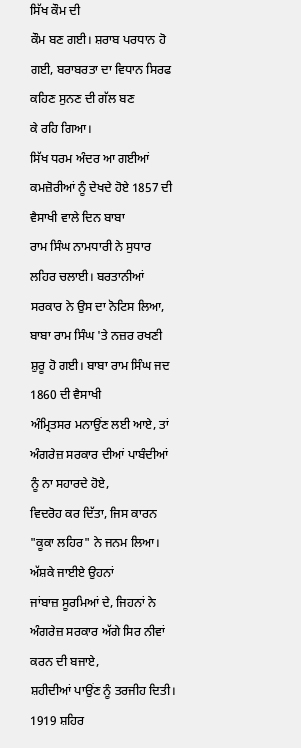ਸਿੱਖ ਕੌਮ ਦੀ
ਕੌਮ ਬਣ ਗਈ। ਸ਼ਰਾਬ ਪਰਧਾਨ ਹੋ ਗਈ, ਬਰਾਬਰਤਾ ਦਾ ਵਿਧਾਨ ਸਿਰਫ ਕਹਿਣ ਸੁਨਣ ਦੀ ਗੱਲ ਬਣ
ਕੇ ਰਹਿ ਗਿਆ।
ਸਿੱਖ ਧਰਮ ਅੰਦਰ ਆ ਗਈਆਂ ਕਮਜ਼ੋਰੀਆਂ ਨੂੰ ਦੇਖਦੇ ਹੋਏ 1857 ਦੀ ਵੈਸਾਖੀ ਵਾਲੇ ਦਿਨ ਬਾਬਾ
ਰਾਮ ਸਿੰਘ ਨਾਮਧਾਰੀ ਨੇ ਸੁਧਾਰ ਲਹਿਰ ਚਲਾਈ। ਬਰਤਾਨੀਆਂ ਸਰਕਾਰ ਨੇ ਉਸ ਦਾ ਨੋਟਿਸ ਲਿਆ,
ਬਾਬਾ ਰਾਮ ਸਿੰਘ 'ਤੇ ਨਜ਼ਰ ਰਖਣੀ ਸ਼ੁਰੂ ਹੋ ਗਈ। ਬਾਬਾ ਰਾਮ ਸਿੰਘ ਜਦ 1860 ਦੀ ਵੈਸਾਖੀ
ਅੰਮ੍ਰਿਤਸਰ ਮਨਾਉਂਣ ਲਈ ਆਏ, ਤਾਂ ਅੰਗਰੇਜ਼ ਸਰਕਾਰ ਦੀਆਂ ਪਾਬੰਦੀਆਂ ਨੂੰ ਨਾ ਸਹਾਰਦੇ ਹੋਏ,
ਵਿਦਰੋਹ ਕਰ ਦਿੱਤਾ, ਜਿਸ ਕਾਰਨ "ਕੂਕਾ ਲਹਿਰ" ਨੇ ਜਨਮ ਲਿਆ। ਅੱਸ਼ਕੇ ਜਾਈਏ ਉਹਨਾਂ
ਜਾਂਬਾਜ਼ ਸੂਰਮਿਆਂ ਦੇ, ਜਿਹਨਾਂ ਨੇ ਅੰਗਰੇਜ਼ ਸਰਕਾਰ ਅੱਗੇ ਸਿਰ ਨੀਵਾਂ ਕਰਨ ਦੀ ਬਜਾਏ,
ਸ਼ਹੀਦੀਆਂ ਪਾਉਂਣ ਨੂੰ ਤਰਜੀਹ ਦਿਤੀ।
1919 ਸ਼ਹਿਰ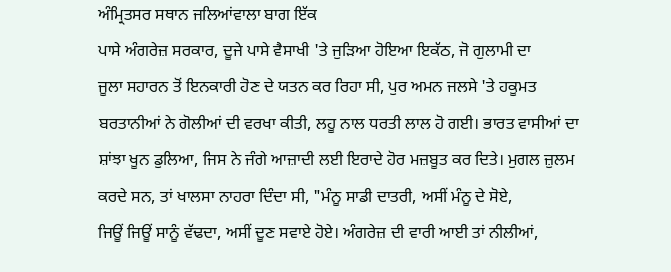ਅੰਮ੍ਰਿਤਸਰ ਸਥਾਨ ਜਲਿਆਂਵਾਲਾ ਬਾਗ ਇੱਕ
ਪਾਸੇ ਅੰਗਰੇਜ਼ ਸਰਕਾਰ, ਦੂਜੇ ਪਾਸੇ ਵੈਸਾਖੀ 'ਤੇ ਜੁੜਿਆ ਹੋਇਆ ਇਕੱਠ, ਜੋ ਗੁਲਾਮੀ ਦਾ
ਜੂਲਾ ਸਹਾਰਨ ਤੋਂ ਇਨਕਾਰੀ ਹੋਣ ਦੇ ਯਤਨ ਕਰ ਰਿਹਾ ਸੀ, ਪੁਰ ਅਮਨ ਜਲਸੇ 'ਤੇ ਹਕੂਮਤ
ਬਰਤਾਨੀਆਂ ਨੇ ਗੋਲੀਆਂ ਦੀ ਵਰਖਾ ਕੀਤੀ, ਲਹੂ ਨਾਲ ਧਰਤੀ ਲਾਲ ਹੋ ਗਈ। ਭਾਰਤ ਵਾਸੀਆਂ ਦਾ
ਸ਼ਾਂਝਾ ਖੂਨ ਡੁਲਿਆ, ਜਿਸ ਨੇ ਜੰਗੇ ਆਜ਼ਾਦੀ ਲਈ ਇਰਾਦੇ ਹੋਰ ਮਜ਼ਬੂਤ ਕਰ ਦਿਤੇ। ਮੁਗਲ ਜ਼ੁਲਮ
ਕਰਦੇ ਸਨ, ਤਾਂ ਖਾਲਸਾ ਨਾਹਰਾ ਦਿੰਦਾ ਸੀ, "ਮੰਨੂ ਸਾਡੀ ਦਾਤਰੀ, ਅਸੀਂ ਮੰਨੂ ਦੇ ਸੋਏ,
ਜਿਊਂ ਜਿਊਂ ਸਾਨੂੰ ਵੱਢਦਾ, ਅਸੀਂ ਦੂਣ ਸਵਾਏ ਹੋਏ। ਅੰਗਰੇਜ਼ ਦੀ ਵਾਰੀ ਆਈ ਤਾਂ ਨੀਲੀਆਂ,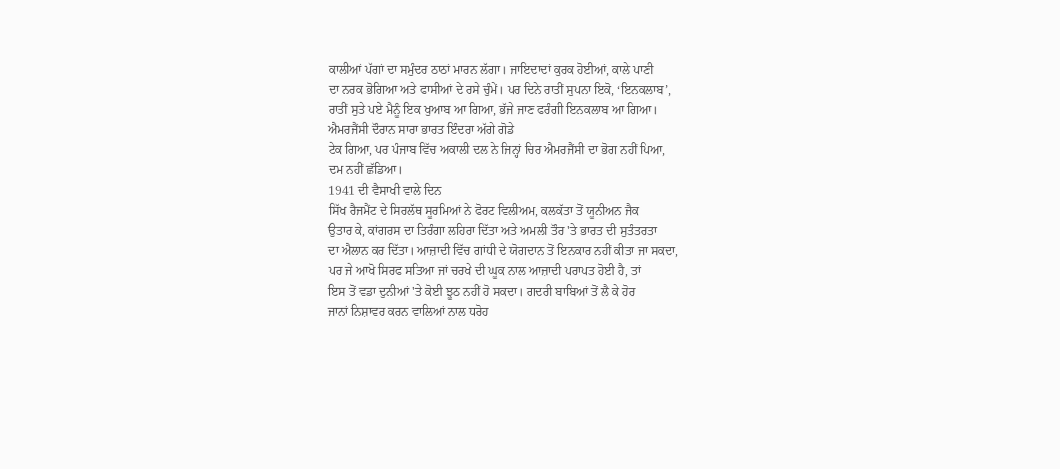ਕਾਲੀਆਂ ਪੱਗਾਂ ਦਾ ਸਮੁੰਦਰ ਠਾਠਾਂ ਮਾਰਨ ਲੱਗਾ। ਜਾਇਦਾਦਾਂ ਕੁਰਕ ਹੋਈਆਂ, ਕਾਲੇ ਪਾਣੀ
ਦਾ ਨਰਕ ਭੋਗਿਆ ਅਤੇ ਫਾਸੀਆਂ ਦੇ ਰਸੇ ਚੁੰਮੇਂ। ਪਰ ਦਿਨੇ ਰਾਤੀਂ ਸੁਪਨਾ ਇਕੋ, ‘ਇਨਕਲਾਬ’,
ਰਾਤੀਂ ਸੁਤੇ ਪਏ ਮੈਨੂੰ ਇਕ ਖੁਆਬ ਆ ਗਿਆ, ਭੱਜੇ ਜਾਣ ਫਰੰਗੀ ਇਨਕਲਾਬ ਆ ਗਿਆ।
ਐਮਰਜੈਂਸੀ ਦੌਰਾਨ ਸਾਰਾ ਭਾਰਤ ਇੰਦਰਾ ਅੱਗੇ ਗੋਡੇ
ਟੇਕ ਗਿਆ, ਪਰ ਪੰਜਾਬ ਵਿੱਚ ਅਕਾਲੀ ਦਲ ਨੇ ਜਿਨ੍ਹਾਂ ਚਿਰ ਐਮਰਜੈਂਸੀ ਦਾ ਭੋਗ ਨਹੀਂ ਪਿਆ,
ਦਮ ਨਹੀਂ ਛੱਡਿਆ।
1941 ਦੀ ਵੈਸਾਖੀ ਵਾਲੇ ਦਿਨ
ਸਿੱਖ ਰੈਜਮੈਂਟ ਦੇ ਸਿਰਲੱਥ ਸੂਰਮਿਆਂ ਨੇ ਫੋਰਟ ਵਿਲੀਅਮ, ਕਲਕੱਤਾ ਤੋਂ ਯੂਨੀਅਨ ਜੈਕ
ਉਤਾਰ ਕੇ, ਕਾਂਗਰਸ ਦਾ ਤਿਰੰਗਾ ਲਹਿਰਾ ਦਿੱਤਾ ਅਤੇ ਅਮਲੀ ਤੌਰ 'ਤੇ ਭਾਰਤ ਦੀ ਸੁਤੰਤਰਤਾ
ਦਾ ਐਲਾਨ ਕਰ ਦਿੱਤਾ। ਆਜ਼ਾਦੀ ਵਿੱਚ ਗਾਂਧੀ ਦੇ ਯੋਗਦਾਨ ਤੋਂ ਇਨਕਾਰ ਨਹੀਂ ਕੀਤਾ ਜਾ ਸਕਦਾ,
ਪਰ ਜੇ ਆਖੋ ਸਿਰਫ ਸਤਿਆ ਜਾਂ ਚਰਖੇ ਦੀ ਘੂਕ ਨਾਲ ਆਜ਼ਾਦੀ ਪਰਾਪਤ ਹੋਈ ਹੈ, ਤਾਂ
ਇਸ ਤੋਂ ਵਡਾ ਦੁਨੀਆਂ 'ਤੇ ਕੋਈ ਝੂਠ ਨਹੀਂ ਹੋ ਸਕਦਾ। ਗਦਰੀ ਬਾਬਿਆਂ ਤੋਂ ਲੈ ਕੇ ਹੋਰ
ਜਾਨਾਂ ਨਿਸ਼ਾਵਰ ਕਰਨ ਵਾਲਿਆਂ ਨਾਲ ਧਰੋਹ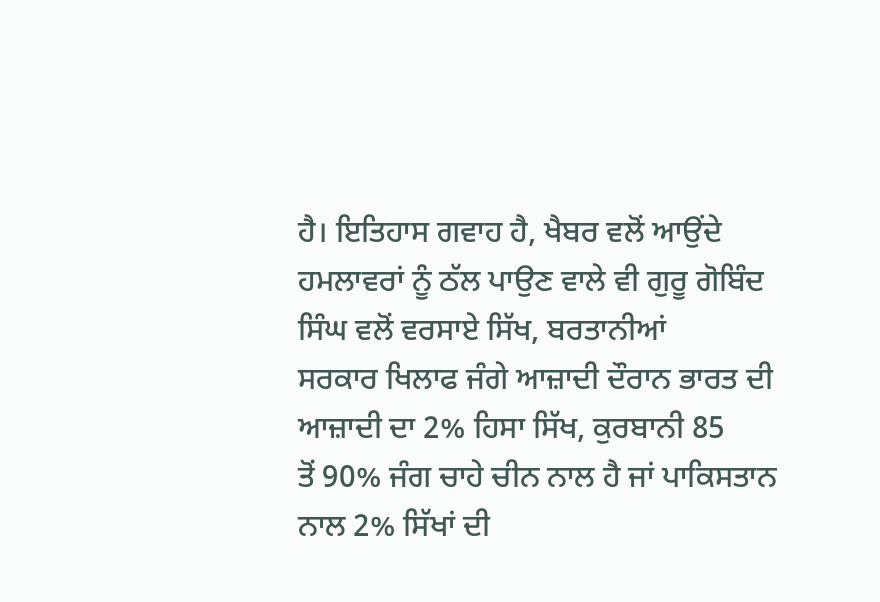ਹੈ। ਇਤਿਹਾਸ ਗਵਾਹ ਹੈ, ਖੈਬਰ ਵਲੋਂ ਆਉਂਦੇ
ਹਮਲਾਵਰਾਂ ਨੂੰ ਠੱਲ ਪਾਉਣ ਵਾਲੇ ਵੀ ਗੁਰੂ ਗੋਬਿੰਦ ਸਿੰਘ ਵਲੋਂ ਵਰਸਾਏ ਸਿੱਖ, ਬਰਤਾਨੀਆਂ
ਸਰਕਾਰ ਖਿਲਾਫ ਜੰਗੇ ਆਜ਼ਾਦੀ ਦੌਰਾਨ ਭਾਰਤ ਦੀ ਆਜ਼ਾਦੀ ਦਾ 2% ਹਿਸਾ ਸਿੱਖ, ਕੁਰਬਾਨੀ 85
ਤੋਂ 90% ਜੰਗ ਚਾਹੇ ਚੀਨ ਨਾਲ ਹੈ ਜਾਂ ਪਾਕਿਸਤਾਨ ਨਾਲ 2% ਸਿੱਖਾਂ ਦੀ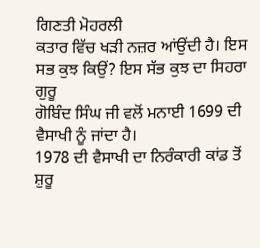ਗਿਣਤੀ ਮੋਹਰਲੀ
ਕਤਾਰ ਵਿੱਚ ਖੜੀ ਨਜ਼ਰ ਆਂਉਂਦੀ ਹੈ। ਇਸ ਸਭ ਕੁਝ ਕਿਉਂ? ਇਸ ਸੱਭ ਕੁਝ ਦਾ ਸਿਹਰਾ ਗੁਰੂ
ਗੋਬਿੰਦ ਸਿੰਘ ਜੀ ਵਲੋਂ ਮਨਾਈ 1699 ਦੀ ਵੈਸਾਖੀ ਨੂੰ ਜਾਂਦਾ ਹੈ।
1978 ਦੀ ਵੈਸਾਖੀ ਦਾ ਨਿਰੰਕਾਰੀ ਕਾਂਡ ਤੋਂ ਸ਼ੁਰੂ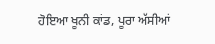ਹੋਇਆ ਖੂਨੀ ਕਾਂਡ, ਪੂਰਾ ਅੱਸੀਆਂ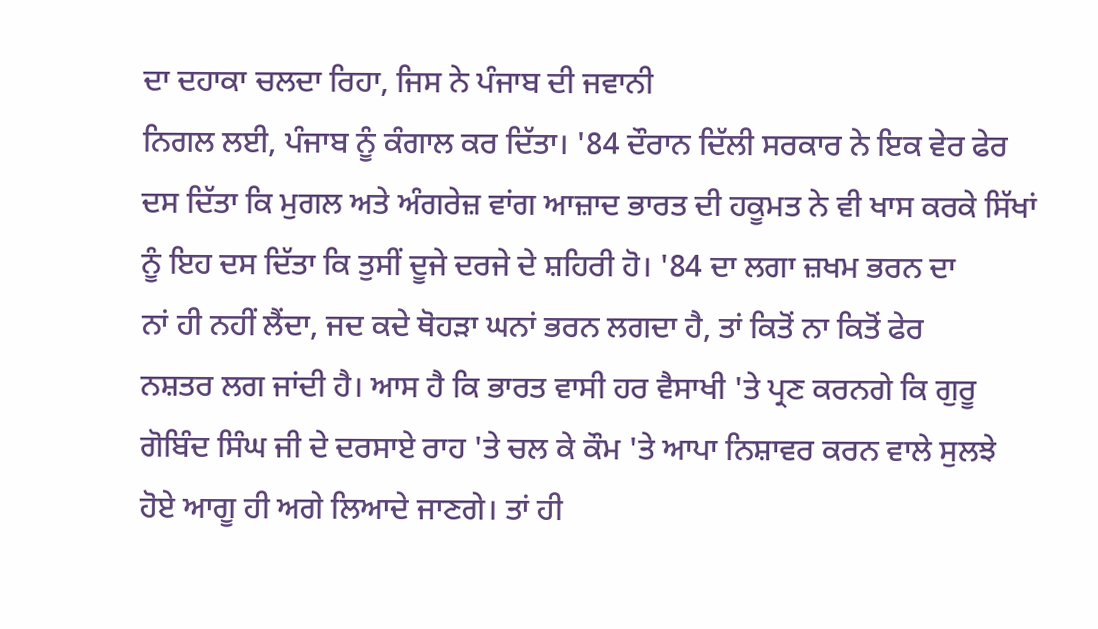ਦਾ ਦਹਾਕਾ ਚਲਦਾ ਰਿਹਾ, ਜਿਸ ਨੇ ਪੰਜਾਬ ਦੀ ਜਵਾਨੀ
ਨਿਗਲ ਲਈ, ਪੰਜਾਬ ਨੂੰ ਕੰਗਾਲ ਕਰ ਦਿੱਤਾ। '84 ਦੌਰਾਨ ਦਿੱਲੀ ਸਰਕਾਰ ਨੇ ਇਕ ਵੇਰ ਫੇਰ
ਦਸ ਦਿੱਤਾ ਕਿ ਮੁਗਲ ਅਤੇ ਅੰਗਰੇਜ਼ ਵਾਂਗ ਆਜ਼ਾਦ ਭਾਰਤ ਦੀ ਹਕੂਮਤ ਨੇ ਵੀ ਖਾਸ ਕਰਕੇ ਸਿੱਖਾਂ
ਨੂੰ ਇਹ ਦਸ ਦਿੱਤਾ ਕਿ ਤੁਸੀਂ ਦੂਜੇ ਦਰਜੇ ਦੇ ਸ਼ਹਿਰੀ ਹੋ। '84 ਦਾ ਲਗਾ ਜ਼ਖਮ ਭਰਨ ਦਾ
ਨਾਂ ਹੀ ਨਹੀਂ ਲੈਂਦਾ, ਜਦ ਕਦੇ ਥੋਹੜਾ ਘਨਾਂ ਭਰਨ ਲਗਦਾ ਹੈ, ਤਾਂ ਕਿਤੋਂ ਨਾ ਕਿਤੋਂ ਫੇਰ
ਨਸ਼ਤਰ ਲਗ ਜਾਂਦੀ ਹੈ। ਆਸ ਹੈ ਕਿ ਭਾਰਤ ਵਾਸੀ ਹਰ ਵੈਸਾਖੀ 'ਤੇ ਪ੍ਰਣ ਕਰਨਗੇ ਕਿ ਗੁਰੂ
ਗੋਬਿੰਦ ਸਿੰਘ ਜੀ ਦੇ ਦਰਸਾਏ ਰਾਹ 'ਤੇ ਚਲ ਕੇ ਕੌਮ 'ਤੇ ਆਪਾ ਨਿਸ਼ਾਵਰ ਕਰਨ ਵਾਲੇ ਸੁਲਝੇ
ਹੋਏ ਆਗੂ ਹੀ ਅਗੇ ਲਿਆਦੇ ਜਾਣਗੇ। ਤਾਂ ਹੀ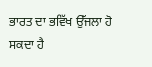ਭਾਰਤ ਦਾ ਭਵਿੱਖ ਉੱਜਲਾ ਹੋ ਸਕਦਾ ਹੈ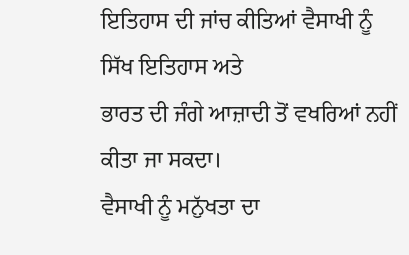ਇਤਿਹਾਸ ਦੀ ਜਾਂਚ ਕੀਤਿਆਂ ਵੈਸਾਖੀ ਨੂੰ ਸਿੱਖ ਇਤਿਹਾਸ ਅਤੇ
ਭਾਰਤ ਦੀ ਜੰਗੇ ਆਜ਼ਾਦੀ ਤੋਂ ਵਖਰਿਆਂ ਨਹੀਂ ਕੀਤਾ ਜਾ ਸਕਦਾ।
ਵੈਸਾਖੀ ਨੂੰ ਮਨੁੱਖਤਾ ਦਾ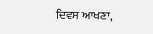ਦਿਵਸ ਆਖਣਾ,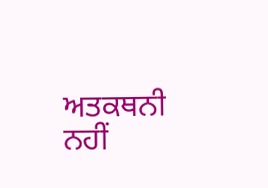ਅਤਕਥਨੀ ਨਹੀਂ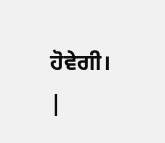ਹੋਵੇਗੀ।
|